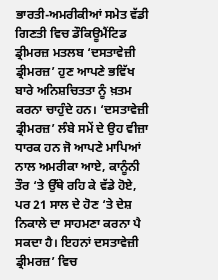ਭਾਰਤੀ-ਅਮਰੀਕੀਆਂ ਸਮੇਤ ਵੱਡੀ ਗਿਣਤੀ ਵਿਚ ਡੌਕਿਊਮੈਂਟਿਡ ਡ੍ਰੀਮਰਜ਼ ਮਤਲਬ ‘ਦਸਤਾਵੇਜ਼ੀ ਡ੍ਰੀਮਰਜ਼’ ਹੁਣ ਆਪਣੇ ਭਵਿੱਖ ਬਾਰੇ ਅਨਿਸ਼ਚਿਤਤਾ ਨੂੰ ਖ਼ਤਮ ਕਰਨਾ ਚਾਹੁੰਦੇ ਹਨ। ‘ਦਸਤਾਵੇਜ਼ੀ ਡ੍ਰੀਮਰਜ਼’ ਲੰਬੇ ਸਮੇਂ ਦੇ ਉਹ ਵੀਜ਼ਾ ਧਾਰਕ ਹਨ ਜੋ ਆਪਣੇ ਮਾਪਿਆਂ ਨਾਲ ਅਮਰੀਕਾ ਆਏ, ਕਾਨੂੰਨੀ ਤੌਰ ‘ਤੇ ਉੱਥੇ ਰਹਿ ਕੇ ਵੱਡੇ ਹੋਏ, ਪਰ 21 ਸਾਲ ਦੇ ਹੋਣ ‘ਤੇ ਦੇਸ਼ ਨਿਕਾਲੇ ਦਾ ਸਾਹਮਣਾ ਕਰਨਾ ਪੈ ਸਕਦਾ ਹੈ। ਇਹਨਾਂ ਦਸਤਾਵੇਜ਼ੀ ਡ੍ਰੀਮਰਜ਼’ ਵਿਚ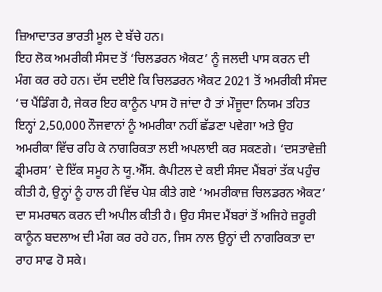ਜ਼ਿਆਦਾਤਰ ਭਾਰਤੀ ਮੂਲ ਦੇ ਬੱਚੇ ਹਨ।
ਇਹ ਲੋਕ ਅਮਰੀਕੀ ਸੰਸਦ ਤੋਂ ‘ਚਿਲਡਰਨ ਐਕਟ’ ਨੂੰ ਜਲਦੀ ਪਾਸ ਕਰਨ ਦੀ ਮੰਗ ਕਰ ਰਹੇ ਹਨ। ਦੱਸ ਦਈਏ ਕਿ ਚਿਲਡਰਨ ਐਕਟ 2021 ਤੋਂ ਅਮਰੀਕੀ ਸੰਸਦ ‘ਚ ਪੈਂਡਿੰਗ ਹੈ, ਜੇਕਰ ਇਹ ਕਾਨੂੰਨ ਪਾਸ ਹੋ ਜਾਂਦਾ ਹੈ ਤਾਂ ਮੌਜੂਦਾ ਨਿਯਮ ਤਹਿਤ ਇਨ੍ਹਾਂ 2,50,000 ਨੌਜਵਾਨਾਂ ਨੂੰ ਅਮਰੀਕਾ ਨਹੀਂ ਛੱਡਣਾ ਪਵੇਗਾ ਅਤੇ ਉਹ ਅਮਰੀਕਾ ਵਿੱਚ ਰਹਿ ਕੇ ਨਾਗਰਿਕਤਾ ਲਈ ਅਪਲਾਈ ਕਰ ਸਕਣਗੇ। ‘ਦਸਤਾਵੇਜ਼ੀ ਡ੍ਰੀਮਰਸ’ ਦੇ ਇੱਕ ਸਮੂਹ ਨੇ ਯੂ.ਐੱਸ. ਕੈਪੀਟਲ ਦੇ ਕਈ ਸੰਸਦ ਮੈਂਬਰਾਂ ਤੱਕ ਪਹੁੰਚ ਕੀਤੀ ਹੈ, ਉਨ੍ਹਾਂ ਨੂੰ ਹਾਲ ਹੀ ਵਿੱਚ ਪੇਸ਼ ਕੀਤੇ ਗਏ ‘ਅਮਰੀਕਾਜ਼ ਚਿਲਡਰਨ ਐਕਟ’ ਦਾ ਸਮਰਥਨ ਕਰਨ ਦੀ ਅਪੀਲ ਕੀਤੀ ਹੈ। ਉਹ ਸੰਸਦ ਮੈਂਬਰਾਂ ਤੋਂ ਅਜਿਹੇ ਜ਼ਰੂਰੀ ਕਾਨੂੰਨ ਬਦਲਾਅ ਦੀ ਮੰਗ ਕਰ ਰਹੇ ਹਨ, ਜਿਸ ਨਾਲ ਉਨ੍ਹਾਂ ਦੀ ਨਾਗਰਿਕਤਾ ਦਾ ਰਾਹ ਸਾਫ ਹੋ ਸਕੇ।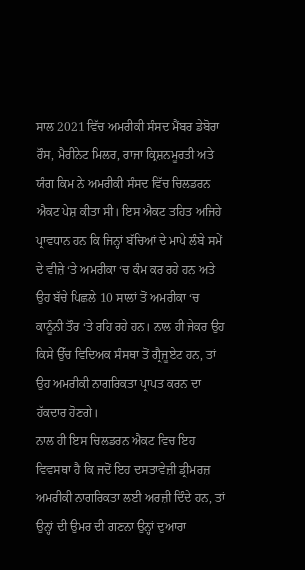ਸਾਲ 2021 ਵਿੱਚ ਅਮਰੀਕੀ ਸੰਸਦ ਮੈਂਬਰ ਡੇਬੋਰਾ ਰੌਸ, ਮੈਰੀਨੇਟ ਮਿਲਰ, ਰਾਜਾ ਕ੍ਰਿਸ਼ਨਮੂਰਤੀ ਅਤੇ ਯੰਗ ਕਿਮ ਨੇ ਅਮਰੀਕੀ ਸੰਸਦ ਵਿੱਚ ਚਿਲਡਰਨ ਐਕਟ ਪੇਸ਼ ਕੀਤਾ ਸੀ। ਇਸ ਐਕਟ ਤਹਿਤ ਅਜਿਹੇ ਪ੍ਰਾਵਧਾਨ ਹਨ ਕਿ ਜਿਨ੍ਹਾਂ ਬੱਚਿਆਂ ਦੇ ਮਾਪੇ ਲੰਬੇ ਸਮੇਂ ਦੇ ਵੀਜ਼ੇ ‘ਤੇ ਅਮਰੀਕਾ ‘ਚ ਕੰਮ ਕਰ ਰਹੇ ਹਨ ਅਤੇ ਉਹ ਬੱਚੇ ਪਿਛਲੇ 10 ਸਾਲਾਂ ਤੋਂ ਅਮਰੀਕਾ ‘ਚ ਕਾਨੂੰਨੀ ਤੌਰ ‘ਤੇ ਰਹਿ ਰਹੇ ਹਨ। ਨਾਲ ਹੀ ਜੇਕਰ ਉਹ ਕਿਸੇ ਉੱਚ ਵਿਦਿਅਕ ਸੰਸਥਾ ਤੋਂ ਗ੍ਰੈਜੂਏਟ ਹਨ, ਤਾਂ ਉਹ ਅਮਰੀਕੀ ਨਾਗਰਿਕਤਾ ਪ੍ਰਾਪਤ ਕਰਨ ਦਾ ਹੱਕਦਾਰ ਹੋਣਗੇ।
ਨਾਲ ਹੀ ਇਸ ਚਿਲਡਰਨ ਐਕਟ ਵਿਚ ਇਹ ਵਿਵਸਥਾ ਹੈ ਕਿ ਜਦੋਂ ਇਹ ਦਸਤਾਵੇਜ਼ੀ ਡ੍ਰੀਮਰਜ਼ ਅਮਰੀਕੀ ਨਾਗਰਿਕਤਾ ਲਈ ਅਰਜ਼ੀ ਦਿੰਦੇ ਹਨ, ਤਾਂ ਉਨ੍ਹਾਂ ਦੀ ਉਮਰ ਦੀ ਗਣਨਾ ਉਨ੍ਹਾਂ ਦੁਆਰਾ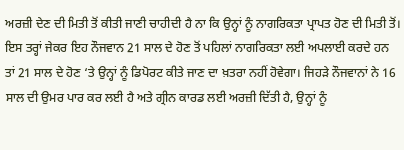ਅਰਜ਼ੀ ਦੇਣ ਦੀ ਮਿਤੀ ਤੋਂ ਕੀਤੀ ਜਾਣੀ ਚਾਹੀਦੀ ਹੈ ਨਾ ਕਿ ਉਨ੍ਹਾਂ ਨੂੰ ਨਾਗਰਿਕਤਾ ਪ੍ਰਾਪਤ ਹੋਣ ਦੀ ਮਿਤੀ ਤੋਂ। ਇਸ ਤਰ੍ਹਾਂ ਜੇਕਰ ਇਹ ਨੌਜਵਾਨ 21 ਸਾਲ ਦੇ ਹੋਣ ਤੋਂ ਪਹਿਲਾਂ ਨਾਗਰਿਕਤਾ ਲਈ ਅਪਲਾਈ ਕਰਦੇ ਹਨ ਤਾਂ 21 ਸਾਲ ਦੇ ਹੋਣ ‘ਤੇ ਉਨ੍ਹਾਂ ਨੂੰ ਡਿਪੋਰਟ ਕੀਤੇ ਜਾਣ ਦਾ ਖ਼ਤਰਾ ਨਹੀਂ ਹੋਵੇਗਾ। ਜਿਹੜੇ ਨੌਜਵਾਨਾਂ ਨੇ 16 ਸਾਲ ਦੀ ਉਮਰ ਪਾਰ ਕਰ ਲਈ ਹੈ ਅਤੇ ਗ੍ਰੀਨ ਕਾਰਡ ਲਈ ਅਰਜ਼ੀ ਦਿੱਤੀ ਹੈ, ਉਨ੍ਹਾਂ ਨੂੰ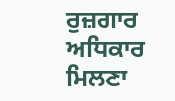ਰੁਜ਼ਗਾਰ ਅਧਿਕਾਰ ਮਿਲਣਾ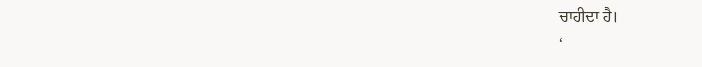ਚਾਹੀਦਾ ਹੈ।
‘